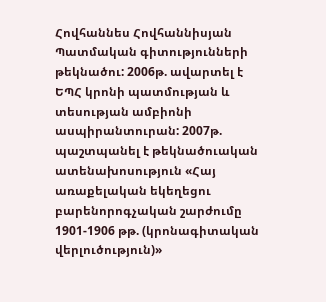Հովհաննես Հովհաննիսյան
Պատմական գիտությունների թեկնածու: 2006թ. ավարտել է ԵՊՀ կրոնի պատմության և տեսության ամբիոնի ասպիրանտուրան: 2007թ. պաշտպանել է թեկնածուական ատենախոսություն «Հայ առաքելական եկեղեցու բարենորոգչական շարժումը 1901-1906 թթ. (կրոնագիտական վերլուծություն)»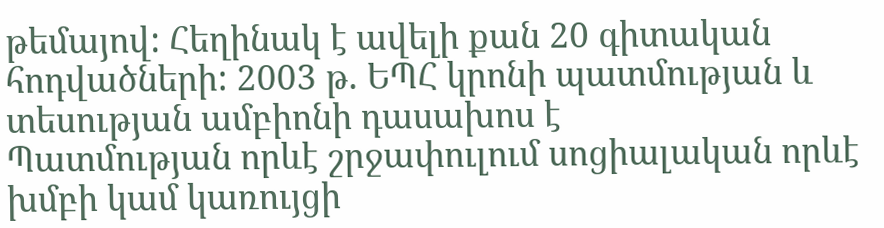թեմայով: Հեղինակ է ավելի քան 20 գիտական հոդվածների: 2003 թ. ԵՊՀ կրոնի պատմության և տեսության ամբիոնի դասախոս է
Պատմության որևէ շրջափուլում սոցիալական որևէ խմբի կամ կառույցի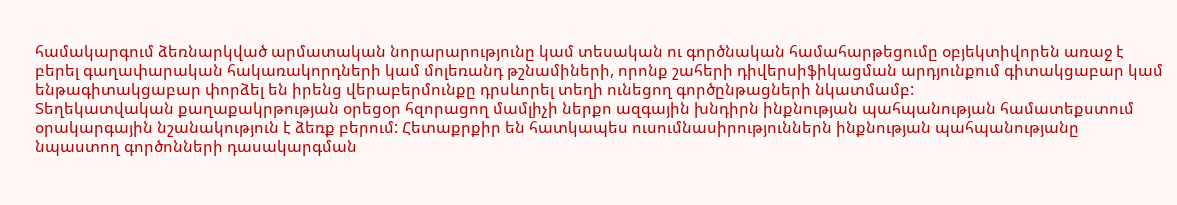համակարգում ձեռնարկված արմատական նորարարությունը կամ տեսական ու գործնական համահարթեցումը օբյեկտիվորեն առաջ է բերել գաղափարական հակառակորդների կամ մոլեռանդ թշնամիների, որոնք շահերի դիվերսիֆիկացման արդյունքում գիտակցաբար կամ ենթագիտակցաբար փորձել են իրենց վերաբերմունքը դրսևորել տեղի ունեցող գործընթացների նկատմամբ:
Տեղեկատվական քաղաքակրթության օրեցօր հզորացող մամլիչի ներքո ազգային խնդիրն ինքնության պահպանության համատեքստում օրակարգային նշանակություն է ձեռք բերում: Հետաքրքիր են հատկապես ուսումնասիրություններն ինքնության պահպանությանը նպաստող գործոնների դասակարգման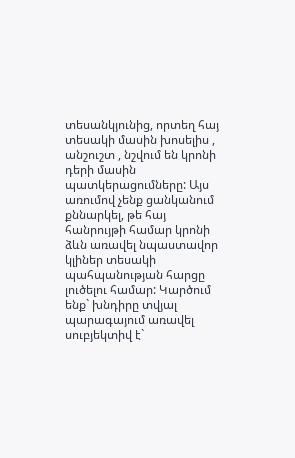տեսանկյունից, որտեղ հայ տեսակի մասին խոսելիս , անշուշտ , նշվում են կրոնի դերի մասին պատկերացումները: Այս առումով չենք ցանկանում քննարկել, թե հայ հանրույթի համար կրոնի ձևն առավել նպաստավոր կլիներ տեսակի պահպանության հարցը լուծելու համար: Կարծում ենք` խնդիրը տվյալ պարագայում առավել սուբյեկտիվ է`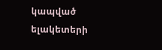կապված ելակետերի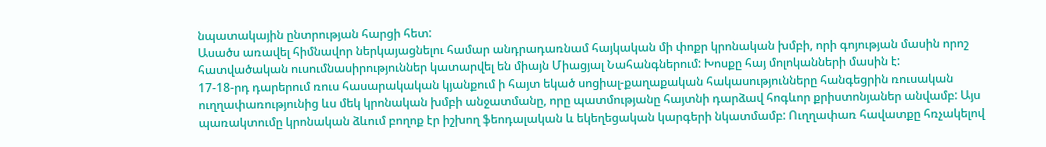նպատակային ընտրության հարցի հետ:
Ասածս առավել հիմնավոր ներկայացնելու համար անդրադառնամ հայկական մի փոքր կրոնական խմբի, որի գոյության մասին որոշ հատվածական ուսումնասիրություններ կատարվել են միայն Միացյալ Նահանգներում: Խոսքը հայ մոլոկանների մասին է:
17-18-րդ դարերում ռուս հասարակական կյանքում ի հայտ եկած սոցիալ-քաղաքական հակասությունները հանգեցրին ռուսական ուղղափառությունից ևս մեկ կրոնական խմբի անջատմանը, որը պատմությանը հայտնի դարձավ հոգևոր քրիստոնյաներ անվամբ: Այս պառակտումը կրոնական ձևում բողոք էր իշխող ֆեոդալական և եկեղեցական կարգերի նկատմամբ: Ուղղափառ հավատքը հռչակելով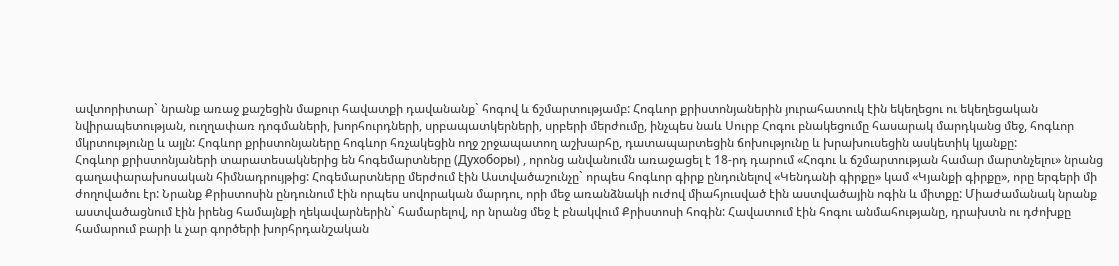ավտորիտար` նրանք առաջ քաշեցին մաքուր հավատքի դավանանք` հոգով և ճշմարտությամբ: Հոգևոր քրիստոնյաներին յուրահատուկ էին եկեղեցու ու եկեղեցական նվիրապետության, ուղղափառ դոգմաների, խորհուրդների, սրբապատկերների, սրբերի մերժումը, ինչպես նաև Սուրբ Հոգու բնակեցումը հասարակ մարդկանց մեջ, հոգևոր մկրտությունը և այլն: Հոգևոր քրիստոնյաները հոգևոր հռչակեցին ողջ շրջապատող աշխարհը, դատապարտեցին ճոխությունը և խրախուսեցին ասկետիկ կյանքը:
Հոգևոր քրիստոնյաների տարատեսակներից են հոգեմարտները (Духоборы) , որոնց անվանումն առաջացել է 18-րդ դարում «Հոգու և ճշմարտության համար մարտնչելու» նրանց գաղափարախոսական հիմնադրույթից: Հոգեմարտները մերժում էին Աստվածաշունչը` որպես հոգևոր գիրք ընդունելով «Կենդանի գիրքը» կամ «Կյանքի գիրքը», որը երգերի մի ժողովածու էր: Նրանք Քրիստոսին ընդունում էին որպես սովորական մարդու, որի մեջ առանձնակի ուժով միահյուսված էին աստվածային ոգին և միտքը: Միաժամանակ նրանք աստվածացնում էին իրենց համայնքի ղեկավարներին` համարելով, որ նրանց մեջ է բնակվում Քրիստոսի հոգին: Հավատում էին հոգու անմահությանը, դրախտն ու դժոխքը համարում բարի և չար գործերի խորհրդանշական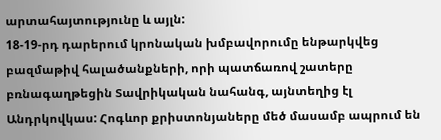արտահայտությունը և այլն:
18-19-րդ դարերում կրոնական խմբավորումը ենթարկվեց բազմաթիվ հալածանքների, որի պատճառով շատերը բռնագաղթեցին Տավրիկական նահանգ, այնտեղից էլ Անդրկովկաս: Հոգևոր քրիստոնյաները մեծ մասամբ ապրում են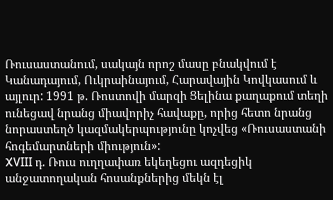Ռուսաստանում, սակայն որոշ մասը բնակվում է Կանադայում, Ուկրաինայում, Հարավային Կովկասում և այլուր: 1991 թ. Ռոստովի մարզի Ցելինա քաղաքում տեղի ունեցավ նրանց միավորիչ հավաքը, որից հետո նրանց նորաստեղծ կազմակերպությունը կոչվեց «Ռուսաստանի հոգեմարտների միություն»:
XVIII դ. Ռուս ուղղափառ եկեղեցու ազդեցիկ անջատողական հոսանքներից մեկն էլ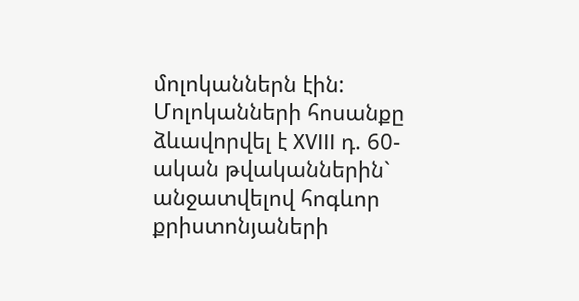մոլոկաններն էին: Մոլոկանների հոսանքը ձևավորվել է XVIII դ. 60-ական թվականներին` անջատվելով հոգևոր քրիստոնյաների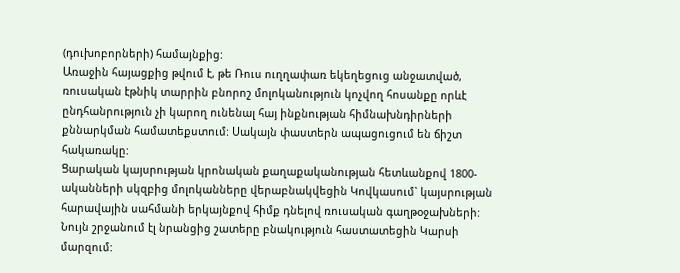(դուխոբորների) համայնքից:
Առաջին հայացքից թվում է, թե Ռուս ուղղափառ եկեղեցուց անջատված, ռուսական էթնիկ տարրին բնորոշ մոլոկանություն կոչվող հոսանքը որևէ ընդհանրություն չի կարող ունենալ հայ ինքնության հիմնախնդիրների քննարկման համատեքստում: Սակայն փաստերն ապացուցում են ճիշտ հակառակը:
Ցարական կայսրության կրոնական քաղաքականության հետևանքով 1800-ականների սկզբից մոլոկանները վերաբնակվեցին Կովկասում` կայսրության հարավային սահմանի երկայնքով հիմք դնելով ռուսական գաղթօջախների: Նույն շրջանում էլ նրանցից շատերը բնակություն հաստատեցին Կարսի մարզում: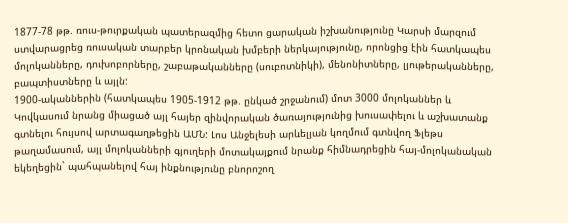1877-78 թթ. ռուս-թուրքական պատերազմից հետո ցարական իշխանությունը Կարսի մարզում ստվարացրեց ռուսական տարբեր կրոնական խմբերի ներկայությունը, որոնցից էին հատկապես մոլոկանները, դուխոբորները, շաբաթականները (սուբոտնիկի), մենոնիտները, լյութերականները, բապտիստները և այլն:
1900-ականներին (հատկապես 1905-1912 թթ. ընկած շրջանում) մոտ 3000 մոլոկաններ և Կովկասում նրանց միացած այլ հայեր զինվորական ծառայությունից խուսափելու և աշխատանք գտնելու հույսով արտագաղթեցին ԱՄՆ: Լոս Անջելեսի արևելյան կողմում գտնվող Ֆլեթս թաղամասում, այլ մոլոկանների գյուղերի մոտակայքում նրանք հիմնադրեցին հայ-մոլոկանական եկեղեցին` պահպանելով հայ ինքնությունը բնորոշող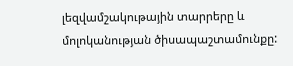լեզվամշակութային տարրերը և մոլոկանության ծիսապաշտամունքը: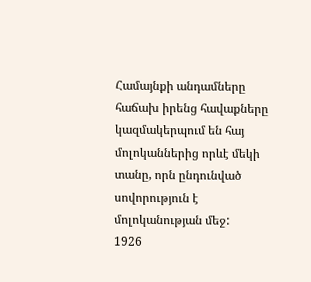Համայնքի անդամները հաճախ իրենց հավաքները կազմակերպում են հայ մոլոկաններից որևէ մեկի տանը, որն ընդունված սովորություն է մոլոկանության մեջ:
1926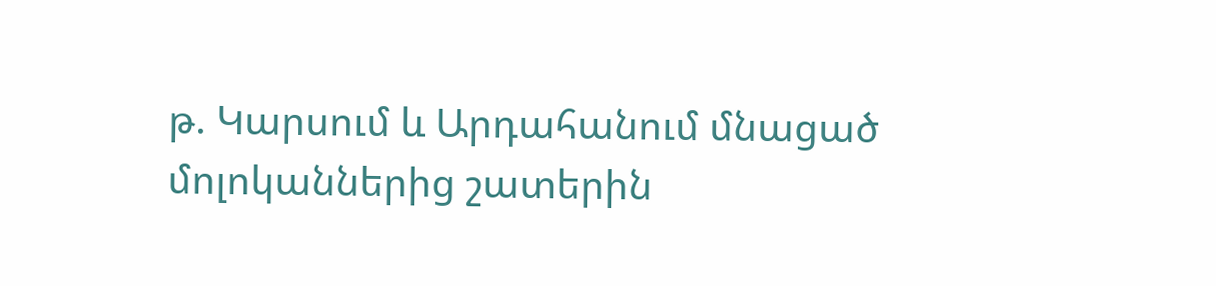թ. Կարսում և Արդահանում մնացած մոլոկաններից շատերին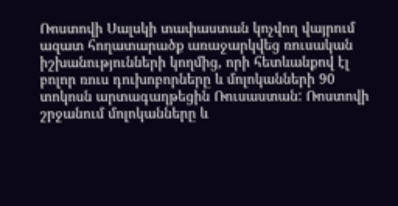Ռոստովի Սալսկի տափաստան կոչվող վայրում ազատ հողատարածք առաջարկվեց ռուսական իշխանությունների կողմից, որի հետևանքով էլ բոլոր ռուս դուխոբորները և մոլոկանների 90 տոկոսն արտագաղթեցին Ռուսաստան: Ռոստովի շրջանում մոլոկանները և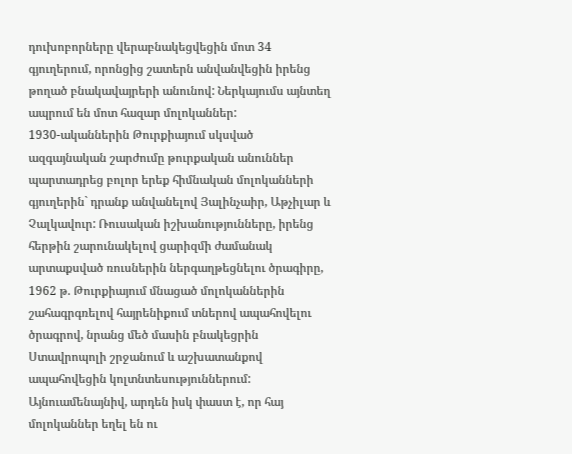դուխոբորները վերաբնակեցվեցին մոտ 34 գյուղերում, որոնցից շատերն անվանվեցին իրենց թողած բնակավայրերի անունով: Ներկայումս այնտեղ ապրում են մոտ հազար մոլոկաններ:
1930-ականներին Թուրքիայում սկսված ազգայնական շարժումը թուրքական անուններ պարտադրեց բոլոր երեք հիմնական մոլոկանների գյուղերին` դրանք անվանելով Յալինչաիր, Աթչիլար և Չալկավուր: Ռուսական իշխանությունները, իրենց հերթին շարունակելով ցարիզմի ժամանակ արտաքսված ռուսներին ներգաղթեցնելու ծրագիրը, 1962 թ. Թուրքիայում մնացած մոլոկաններին շահագրգռելով հայրենիքում տներով ապահովելու ծրագրով, նրանց մեծ մասին բնակեցրին Ստավրոպոլի շրջանում և աշխատանքով ապահովեցին կոլտնտեսություններում:
Այնուամենայնիվ, արդեն իսկ փաստ է, որ հայ մոլոկաններ եղել են ու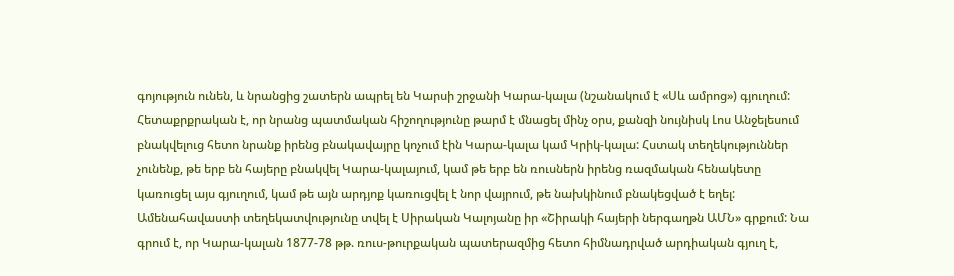գոյություն ունեն, և նրանցից շատերն ապրել են Կարսի շրջանի Կարա-կալա (նշանակում է «Սև ամրոց») գյուղում: Հետաքրքրական է, որ նրանց պատմական հիշողությունը թարմ է մնացել մինչ օրս, քանզի նույնիսկ Լոս Անջելեսում բնակվելուց հետո նրանք իրենց բնակավայրը կոչում էին Կարա-կալա կամ Կրիկ-կալա: Հստակ տեղեկություններ չունենք, թե երբ են հայերը բնակվել Կարա-կալայում, կամ թե երբ են ռուսներն իրենց ռազմական հենակետը կառուցել այս գյուղում, կամ թե այն արդյոք կառուցվել է նոր վայրում, թե նախկինում բնակեցված է եղել: Ամենահավաստի տեղեկատվությունը տվել է Սիրական Կալոյանը իր «Շիրակի հայերի ներգաղթն ԱՄՆ» գրքում: Նա գրում է, որ Կարա-կալան 1877-78 թթ. ռուս-թուրքական պատերազմից հետո հիմնադրված արդիական գյուղ է,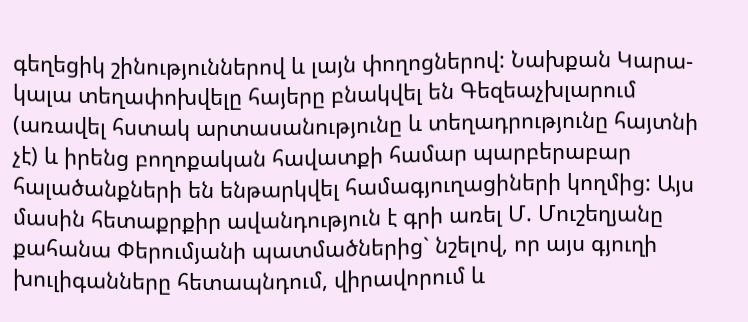գեղեցիկ շինություններով և լայն փողոցներով: Նախքան Կարա-կալա տեղափոխվելը հայերը բնակվել են Գեզեաչխլարում (առավել հստակ արտասանությունը և տեղադրությունը հայտնի չէ) և իրենց բողոքական հավատքի համար պարբերաբար հալածանքների են ենթարկվել համագյուղացիների կողմից: Այս մասին հետաքրքիր ավանդություն է գրի առել Մ. Մուշեղյանը քահանա Փերումյանի պատմածներից` նշելով, որ այս գյուղի խուլիգանները հետապնդում, վիրավորում և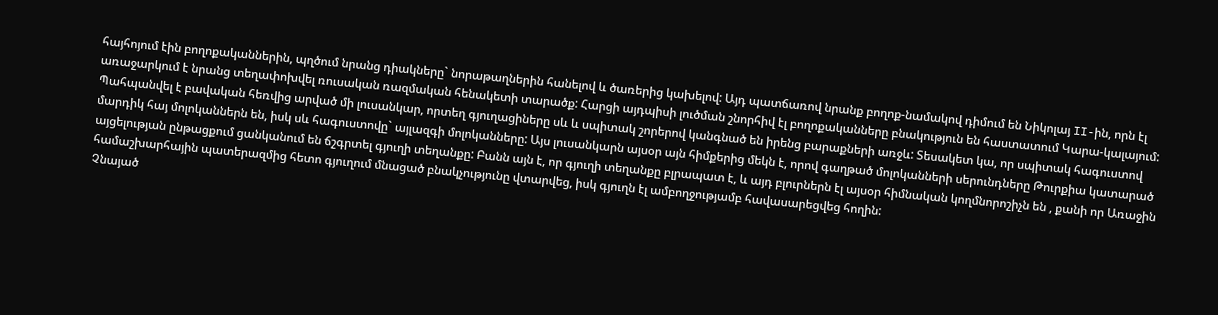հայհոյում էին բողոքականներին, պղծում նրանց դիակները` նորաթաղներին հանելով և ծառերից կախելով: Այդ պատճառով նրանք բողոք-նամակով դիմում են Նիկոլայ II-ին, որն էլ առաջարկում է նրանց տեղափոխվել ռուսական ռազմական հենակետի տարածք: Հարցի այդպիսի լուծման շնորհիվ էլ բողոքականները բնակություն են հաստատում Կարա-կալայում: Պահպանվել է բավական հեռվից արված մի լուսանկար, որտեղ գյուղացիները սև և սպիտակ շորերով կանգնած են իրենց բարաքների առջև: Տեսակետ կա, որ սպիտակ հագուստով մարդիկ հայ մոլոկաններն են, իսկ սև հագուստովը` այլազգի մոլոկանները: Այս լուսանկարն այսօր այն հիմքերից մեկն է, որով գաղթած մոլոկանների սերունդները Թուրքիա կատարած այցելության ընթացքում ցանկանում են ճշգրտել գյուղի տեղանքը: Բանն այն է, որ գյուղի տեղանքը բլրապատ է, և այդ բլուրներն էլ այսօր հիմնական կողմնորոշիչն են , քանի որ Առաջին համաշխարհային պատերազմից հետո գյուղում մնացած բնակչությունը վտարվեց, իսկ գյուղն էլ ամբողջությամբ հավասարեցվեց հողին:
Չնայած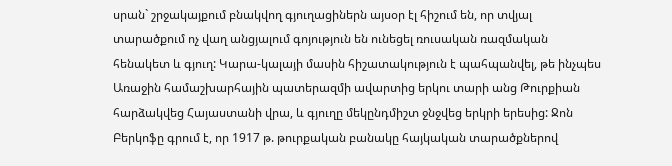սրան` շրջակայքում բնակվող գյուղացիներն այսօր էլ հիշում են, որ տվյալ տարածքում ոչ վաղ անցյալում գոյություն են ունեցել ռուսական ռազմական հենակետ և գյուղ: Կարա-կալայի մասին հիշատակություն է պահպանվել, թե ինչպես Առաջին համաշխարհային պատերազմի ավարտից երկու տարի անց Թուրքիան հարձակվեց Հայաստանի վրա, և գյուղը մեկընդմիշտ ջնջվեց երկրի երեսից: Ջոն Բերկոֆը գրում է, որ 1917 թ. թուրքական բանակը հայկական տարածքներով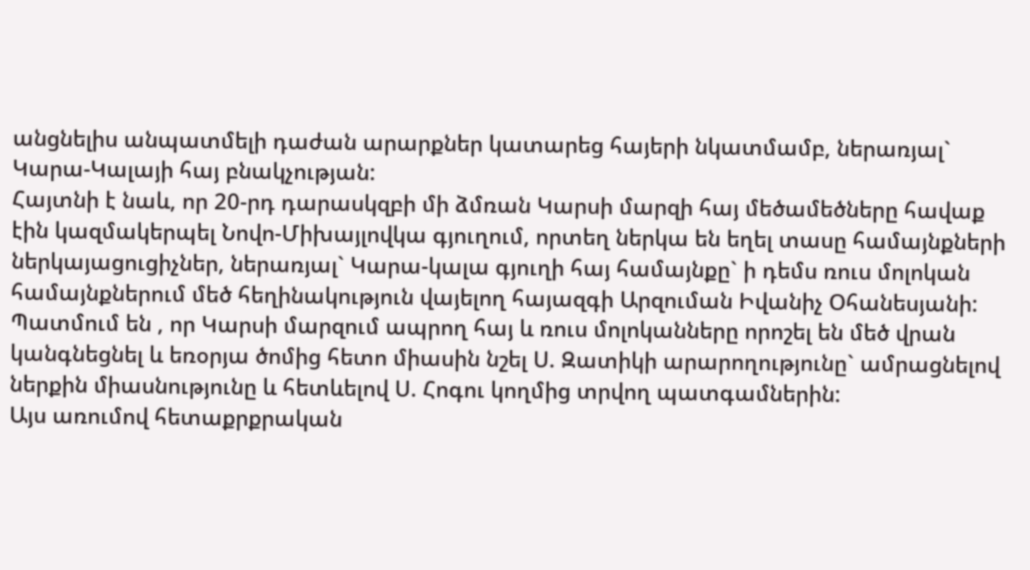անցնելիս անպատմելի դաժան արարքներ կատարեց հայերի նկատմամբ, ներառյալ` Կարա-Կալայի հայ բնակչության:
Հայտնի է նաև, որ 20-րդ դարասկզբի մի ձմռան Կարսի մարզի հայ մեծամեծները հավաք էին կազմակերպել Նովո-Միխայլովկա գյուղում, որտեղ ներկա են եղել տասը համայնքների ներկայացուցիչներ, ներառյալ` Կարա-կալա գյուղի հայ համայնքը` ի դեմս ռուս մոլոկան համայնքներում մեծ հեղինակություն վայելող հայազգի Արզուման Իվանիչ Օհանեսյանի: Պատմում են , որ Կարսի մարզում ապրող հայ և ռուս մոլոկանները որոշել են մեծ վրան կանգնեցնել և եռօրյա ծոմից հետո միասին նշել Ս. Զատիկի արարողությունը` ամրացնելով ներքին միասնությունը և հետևելով Ս. Հոգու կողմից տրվող պատգամներին:
Այս առումով հետաքրքրական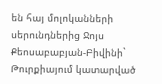են հայ մոլոկանների սերունդներից Ջոյս Քեոսաբաբյան-Բիվինի` Թուրքիայում կատարված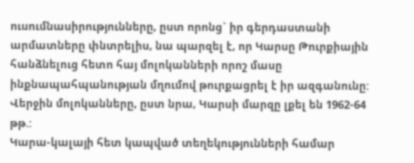ուսումնասիրությունները, ըստ որոնց` իր գերդաստանի արմատները փնտրելիս, նա պարզել է, որ Կարսը Թուրքիային հանձնելուց հետո հայ մոլոկանների որոշ մասը ինքնապահպանության մղումով թուրքացրել է իր ազգանունը: Վերջին մոլոկանները, ըստ նրա, Կարսի մարզը լքել են 1962-64 թթ.:
Կարա-կալայի հետ կապված տեղեկությունների համար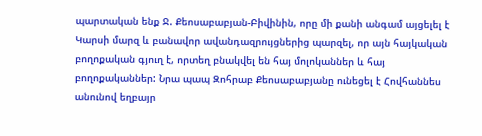պարտական ենք Ջ. Քեոսաբաբյան-Բիվինին, որը մի քանի անգամ այցելել է Կարսի մարզ և բանավոր ավանդազրույցներից պարզել, որ այն հայկական բողոքական գյուղ է, որտեղ բնակվել են հայ մոլոկաններ և հայ բողոքականներ: Նրա պապ Զոհրաբ Քեոսաբաբյանը ունեցել է Հովհաննես անունով եղբայր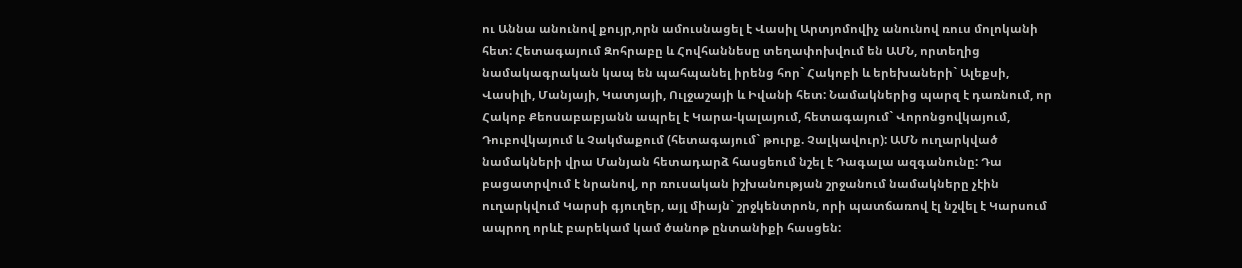ու Աննա անունով քույր,որն ամուսնացել է Վասիլ Արտյոմովիչ անունով ռուս մոլոկանի հետ: Հետագայում Զոհրաբը և Հովհաննեսը տեղափոխվում են ԱՄՆ, որտեղից նամակագրական կապ են պահպանել իրենց հոր` Հակոբի և երեխաների` Ալեքսի, Վասիլի, Մանյայի, Կատյայի, Ուլջաշայի և Իվանի հետ: Նամակներից պարզ է դառնում, որ Հակոբ Քեոսաբաբյանն ապրել է Կարա-կալայում, հետագայում` Վորոնցովկայում, Դուբովկայում և Չակմաքում (հետագայում` թուրք. Չալկավուր): ԱՄՆ ուղարկված նամակների վրա Մանյան հետադարձ հասցեում նշել է Դագալա ազգանունը: Դա բացատրվում է նրանով, որ ռուսական իշխանության շրջանում նամակները չէին ուղարկվում Կարսի գյուղեր, այլ միայն` շրջկենտրոն, որի պատճառով էլ նշվել է Կարսում ապրող որևէ բարեկամ կամ ծանոթ ընտանիքի հասցեն: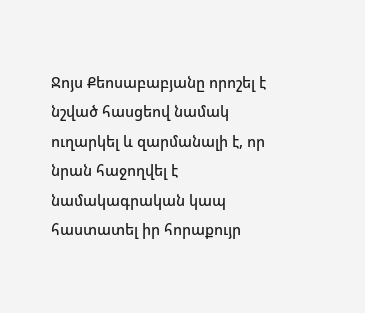Ջոյս Քեոսաբաբյանը որոշել է նշված հասցեով նամակ ուղարկել և զարմանալի է, որ նրան հաջողվել է նամակագրական կապ հաստատել իր հորաքույր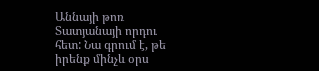Աննայի թոռ Տատյանայի որդու հետ: Նա գրում է, թե իրենք մինչև օրս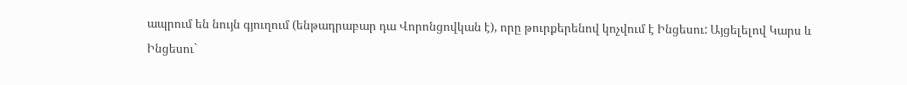ապրում են նույն գյուղում (ենթադրաբար դա Վորոնցովկան է), որը թուրքերենով կոչվում է Ինցեսու: Այցելելով Կարս և Ինցեսու`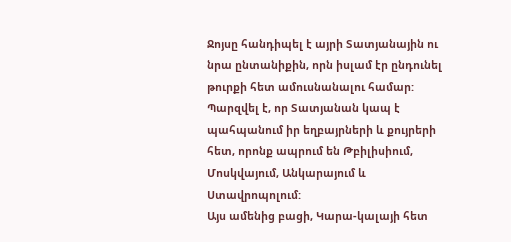Ջոյսը հանդիպել է այրի Տատյանային ու նրա ընտանիքին, որն իսլամ էր ընդունել թուրքի հետ ամուսնանալու համար: Պարզվել է, որ Տատյանան կապ է պահպանում իր եղբայրների և քույրերի հետ, որոնք ապրում են Թբիլիսիում, Մոսկվայում, Անկարայում և Ստավրոպոլում:
Այս ամենից բացի, Կարա-կալայի հետ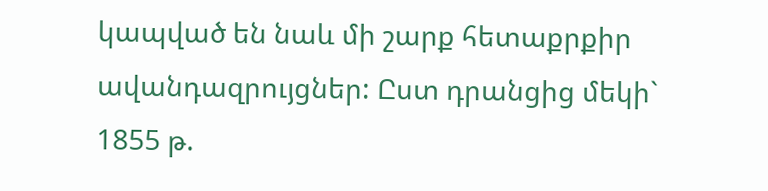կապված են նաև մի շարք հետաքրքիր ավանդազրույցներ: Ըստ դրանցից մեկի` 1855 թ.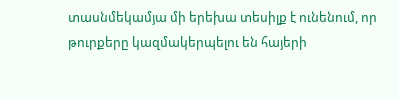տասնմեկամյա մի երեխա տեսիլք է ունենում, որ թուրքերը կազմակերպելու են հայերի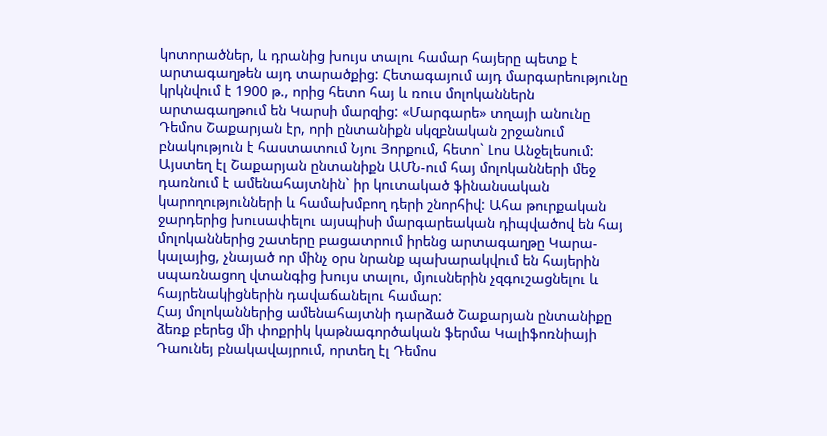կոտորածներ, և դրանից խույս տալու համար հայերը պետք է արտագաղթեն այդ տարածքից: Հետագայում այդ մարգարեությունը կրկնվում է 1900 թ., որից հետո հայ և ռուս մոլոկաններն արտագաղթում են Կարսի մարզից: «Մարգարե» տղայի անունը Դեմոս Շաքարյան էր, որի ընտանիքն սկզբնական շրջանում բնակություն է հաստատում Նյու Յորքում, հետո` Լոս Անջելեսում: Այստեղ էլ Շաքարյան ընտանիքն ԱՄՆ-ում հայ մոլոկանների մեջ դառնում է ամենահայտնին` իր կուտակած ֆինանսական կարողությունների և համախմբող դերի շնորհիվ: Ահա թուրքական ջարդերից խուսափելու այսպիսի մարգարեական դիպվածով են հայ մոլոկաններից շատերը բացատրում իրենց արտագաղթը Կարա-կալայից, չնայած որ մինչ օրս նրանք պախարակվում են հայերին սպառնացող վտանգից խույս տալու, մյուսներին չզգուշացնելու և հայրենակիցներին դավաճանելու համար:
Հայ մոլոկաններից ամենահայտնի դարձած Շաքարյան ընտանիքը ձեռք բերեց մի փոքրիկ կաթնագործական ֆերմա Կալիֆոռնիայի Դաունեյ բնակավայրում, որտեղ էլ Դեմոս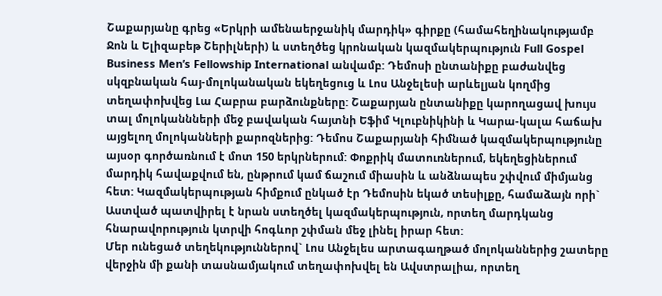Շաքարյանը գրեց «Երկրի ամենաերջանիկ մարդիկ» գիրքը (համահեղինակությամբ Ջոն և Ելիզաբեթ Շերիլների) և ստեղծեց կրոնական կազմակերպություն Full Gospel Business Men’s Fellowship International անվամբ: Դեմոսի ընտանիքը բաժանվեց սկզբնական հայ-մոլոկանական եկեղեցուց և Լոս Անջելեսի արևելյան կողմից տեղափոխվեց Լա Հաբրա բարձունքները: Շաքարյան ընտանիքը կարողացավ խույս տալ մոլոկաննների մեջ բավական հայտնի Եֆիմ Կլուբնիկինի և Կարա-կալա հաճախ այցելող մոլոկանների քարոզներից: Դեմոս Շաքարյանի հիմնած կազմակերպությունը այսօր գործառնում է մոտ 150 երկրներում: Փոքրիկ մատուռներում, եկեղեցիներում մարդիկ հավաքվում են, ընթրում կամ ճաշում միասին և անձնապես շփվում միմյանց հետ: Կազմակերպության հիմքում ընկած էր Դեմոսին եկած տեսիլքը, համաձայն որի` Աստված պատվիրել է նրան ստեղծել կազմակերպություն, որտեղ մարդկանց հնարավորություն կտրվի հոգևոր շփման մեջ լինել իրար հետ:
Մեր ունեցած տեղեկություններով` Լոս Անջելես արտագաղթած մոլոկաններից շատերը վերջին մի քանի տասնամյակում տեղափոխվել են Ավստրալիա, որտեղ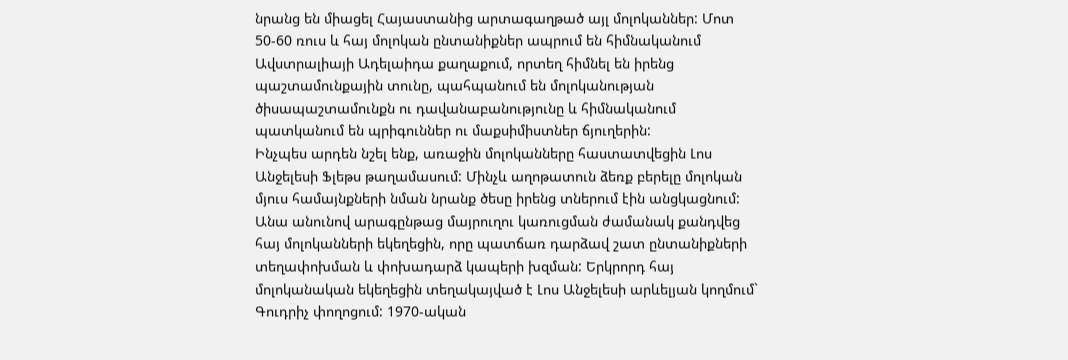նրանց են միացել Հայաստանից արտագաղթած այլ մոլոկաններ: Մոտ 50-60 ռուս և հայ մոլոկան ընտանիքներ ապրում են հիմնականում Ավստրալիայի Ադելաիդա քաղաքում, որտեղ հիմնել են իրենց պաշտամունքային տունը, պահպանում են մոլոկանության ծիսապաշտամունքն ու դավանաբանությունը և հիմնականում պատկանում են պրիգուններ ու մաքսիմիստներ ճյուղերին:
Ինչպես արդեն նշել ենք, առաջին մոլոկանները հաստատվեցին Լոս Անջելեսի Ֆլեթս թաղամասում: Մինչև աղոթատուն ձեռք բերելը մոլոկան մյուս համայնքների նման նրանք ծեսը իրենց տներում էին անցկացնում: Անա անունով արագընթաց մայրուղու կառուցման ժամանակ քանդվեց հայ մոլոկանների եկեղեցին, որը պատճառ դարձավ շատ ընտանիքների տեղափոխման և փոխադարձ կապերի խզման: Երկրորդ հայ մոլոկանական եկեղեցին տեղակայված է Լոս Անջելեսի արևելյան կողմում` Գուդրիչ փողոցում: 1970-ական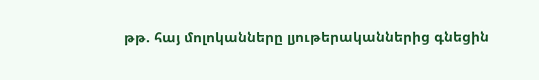թթ. հայ մոլոկանները լյութերականներից գնեցին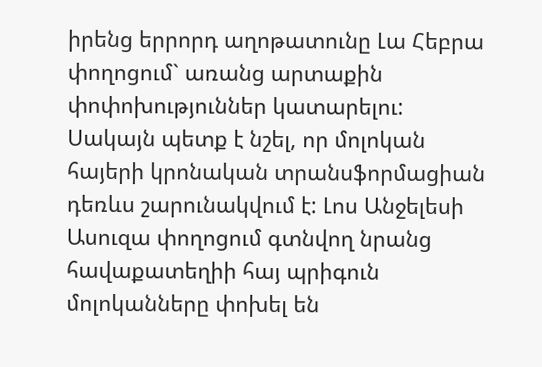իրենց երրորդ աղոթատունը Լա Հեբրա փողոցում` առանց արտաքին փոփոխություններ կատարելու:
Սակայն պետք է նշել, որ մոլոկան հայերի կրոնական տրանսֆորմացիան դեռևս շարունակվում է: Լոս Անջելեսի Ասուզա փողոցում գտնվող նրանց հավաքատեղիի հայ պրիգուն մոլոկանները փոխել են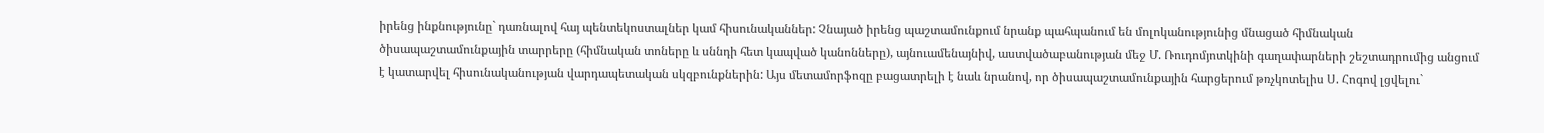իրենց ինքնությունը` դառնալով հայ պենտեկոստալներ կամ հիսունականներ: Չնայած իրենց պաշտամունքում նրանք պահպանում են մոլոկանությունից մնացած հիմնական ծիսապաշտամունքային տարրերը (հիմնական տոները և սննդի հետ կապված կանոնները), այնուամենայնիվ, աստվածաբանության մեջ Մ. Ռուդոմյոտկինի գաղափարների շեշտադրումից անցում է կատարվել հիսունականության վարդապետական սկզբունքներին: Այս մետամորֆոզը բացատրելի է նաև նրանով, որ ծիսապաշտամունքային հարցերում թռչկոտելիս Ս. Հոգով լցվելու`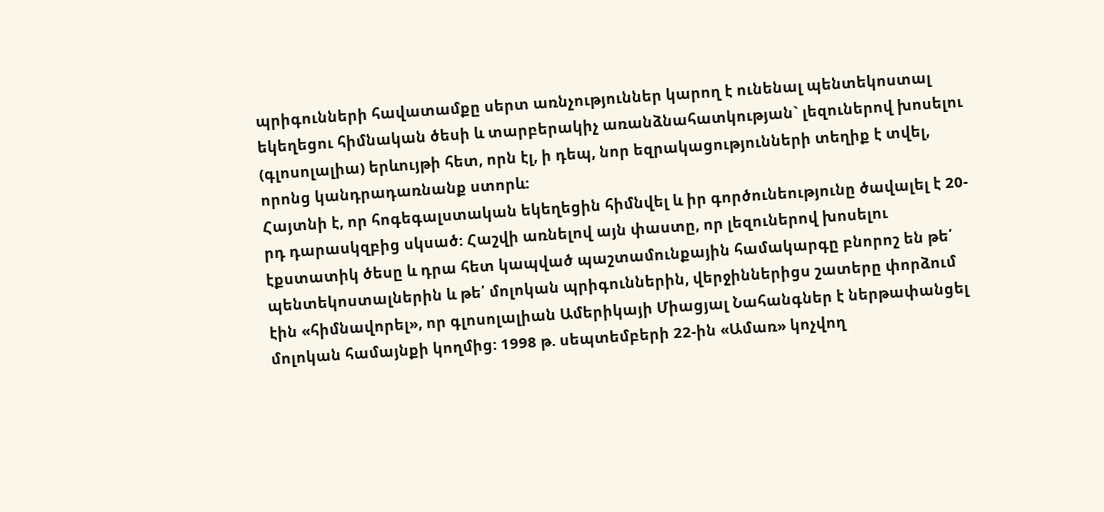պրիգունների հավատամքը սերտ առնչություններ կարող է ունենալ պենտեկոստալ եկեղեցու հիմնական ծեսի և տարբերակիչ առանձնահատկության` լեզուներով խոսելու (գլոսոլալիա) երևույթի հետ, որն էլ, ի դեպ, նոր եզրակացությունների տեղիք է տվել, որոնց կանդրադառնանք ստորև:
Հայտնի է, որ հոգեգալստական եկեղեցին հիմնվել և իր գործունեությունը ծավալել է 20-րդ դարասկզբից սկսած: Հաշվի առնելով այն փաստը, որ լեզուներով խոսելու էքստատիկ ծեսը և դրա հետ կապված պաշտամունքային համակարգը բնորոշ են թե՛ պենտեկոստալներին և թե՛ մոլոկան պրիգուններին, վերջիններիցս շատերը փորձում էին «հիմնավորել», որ գլոսոլալիան Ամերիկայի Միացյալ Նահանգներ է ներթափանցել մոլոկան համայնքի կողմից: 1998 թ. սեպտեմբերի 22-ին «Ամառ» կոչվող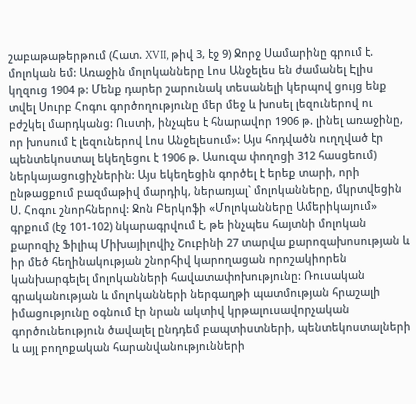շաբաթաթերթում (Հատ. XVII, թիվ 3, էջ 9) Ջորջ Սամարինը գրում է. մոլոկան եմ: Առաջին մոլոկանները Լոս Անջելես են ժամանել Էլիս կղզուց 1904 թ: Մենք դարեր շարունակ տեսանելի կերպով ցույց ենք տվել Սուրբ Հոգու գործողությունը մեր մեջ և խոսել լեզուներով ու բժշկել մարդկանց: Ուստի, ինչպես է հնարավոր 1906 թ. լինել առաջինը, որ խոսում է լեզուներով Լոս Անջելեսում»: Այս հոդվածն ուղղված էր պենտեկոստալ եկեղեցու է 1906 թ. Ասուզա փողոցի 312 հասցեում) ներկայացուցիչներին: Այս եկեղեցին գործել է երեք տարի, որի ընթացքում բազմաթիվ մարդիկ, ներառյալ` մոլոկանները, մկրտվեցին Ս. Հոգու շնորհներով: Ջոն Բերկոֆի «Մոլոկանները Ամերիկայում» գրքում (էջ 101-102) նկարագրվում է, թե ինչպես հայտնի մոլոկան քարոզիչ Ֆիլիպ Միխայիլովիչ Շուբինի 27 տարվա քարոզախոսության և իր մեծ հեղինակության շնորհիվ կարողացան որոշակիորեն կանխարգելել մոլոկանների հավատափոխությունը: Ռուսական գրականության և մոլոկանների ներգաղթի պատմության հրաշալի իմացությունը օգնում էր նրան ակտիվ կրթալուսավորչական գործունեություն ծավալել ընդդեմ բապտիստների, պենտեկոստալների և այլ բողոքական հարանվանությունների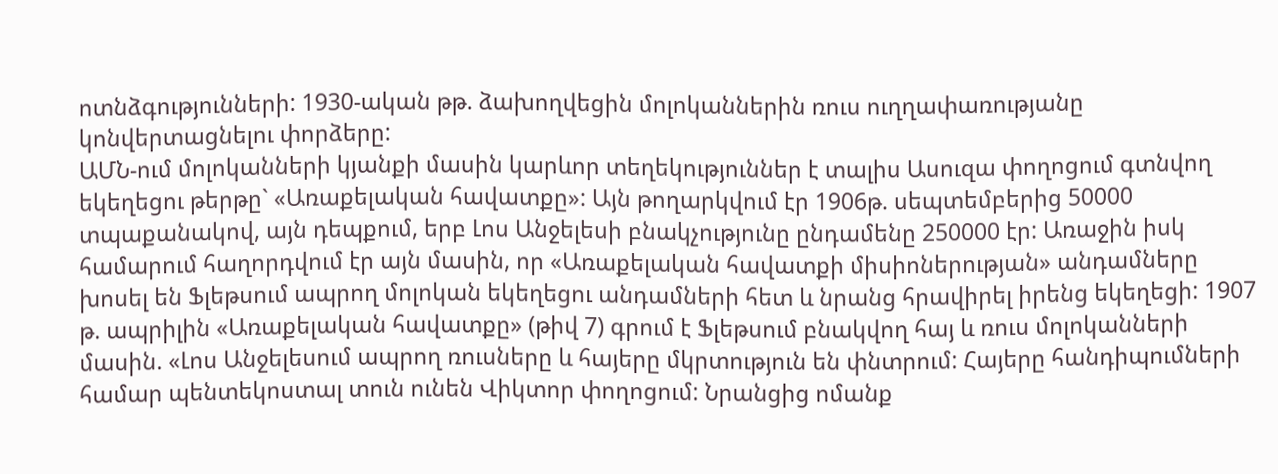ոտնձգությունների: 1930-ական թթ. ձախողվեցին մոլոկաններին ռուս ուղղափառությանը կոնվերտացնելու փորձերը:
ԱՄՆ-ում մոլոկանների կյանքի մասին կարևոր տեղեկություններ է տալիս Ասուզա փողոցում գտնվող եկեղեցու թերթը` «Առաքելական հավատքը»: Այն թողարկվում էր 1906թ. սեպտեմբերից 50000 տպաքանակով, այն դեպքում, երբ Լոս Անջելեսի բնակչությունը ընդամենը 250000 էր: Առաջին իսկ համարում հաղորդվում էր այն մասին, որ «Առաքելական հավատքի միսիոներության» անդամները խոսել են Ֆլեթսում ապրող մոլոկան եկեղեցու անդամների հետ և նրանց հրավիրել իրենց եկեղեցի: 1907 թ. ապրիլին «Առաքելական հավատքը» (թիվ 7) գրում է Ֆլեթսում բնակվող հայ և ռուս մոլոկանների մասին. «Լոս Անջելեսում ապրող ռուսները և հայերը մկրտություն են փնտրում: Հայերը հանդիպումների համար պենտեկոստալ տուն ունեն Վիկտոր փողոցում: Նրանցից ոմանք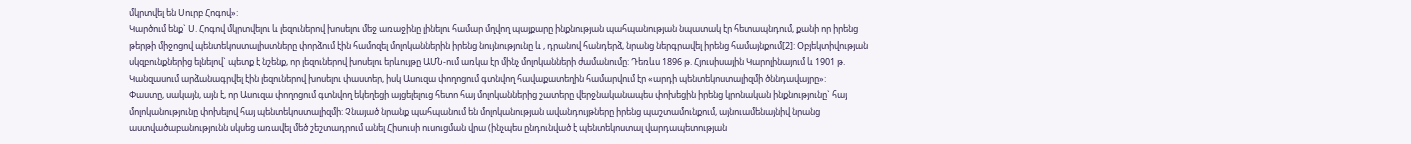մկրտվել են Սուրբ Հոգով»:
Կարծում ենք` Ս. Հոգով մկրտվելու և լեզուներով խոսելու մեջ առաջինը լինելու համար մղվող պայքարը ինքնության պահպանության նպատակ էր հետապնդում, քանի որ իրենց թերթի միջոցով պենտեկոստալիստները փորձում էին համոզել մոլոկաններին իրենց նույնությունը և , դրանով հանդերձ, նրանց ներգրավել իրենց համայնքում[2]: Օբյեկտիվության սկզբունքներից ելնելով` պետք է նշենք, որ լեզուներով խոսելու երևույթը ԱՄՆ-ում առկա էր մինչ մոլոկանների ժամանումը: Դեռևս 1896 թ. Հյուսիսային Կարոլինայում և 1901 թ. Կանզասում արձանագրվել էին լեզուներով խոսելու փաստեր, իսկ Ասուզա փողոցում գտնվող հավաքատեղին համարվում էր «արդի պենտեկոստալիզմի ծննդավայրը»:
Փաստը, սակայն, այն է, որ Ասուզա փողոցում գտնվող եկեղեցի այցելելուց հետո հայ մոլոկաններից շատերը վերջնականապես փոխեցին իրենց կրոնական ինքնությունը` հայ մոլոկանությունը փոխելով հայ պենտեկոստալիզմի: Չնայած նրանք պահպանում են մոլոկանության ավանդույթները իրենց պաշտամունքում, այնուամենայնիվ նրանց աստվածաբանությունն սկսեց առավել մեծ շեշտադրում անել Հիսուսի ուսուցման վրա (ինչպես ընդունված է պենտեկոստալ վարդապետության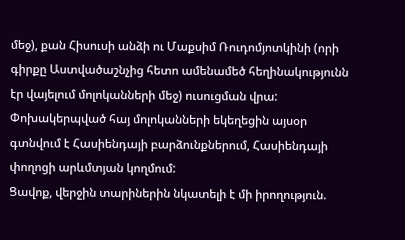մեջ), քան Հիսուսի անձի ու Մաքսիմ Ռուդոմյոտկինի (որի գիրքը Աստվածաշնչից հետո ամենամեծ հեղինակությունն էր վայելում մոլոկանների մեջ) ուսուցման վրա: Փոխակերպված հայ մոլոկանների եկեղեցին այսօր գտնվում է Հասիենդայի բարձունքներում, Հասիենդայի փողոցի արևմտյան կողմում:
Ցավոք, վերջին տարիներին նկատելի է մի իրողություն.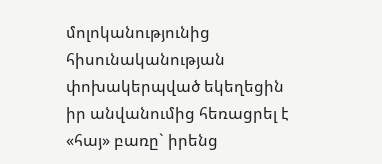մոլոկանությունից հիսունականության փոխակերպված եկեղեցին իր անվանումից հեռացրել է «հայ» բառը` իրենց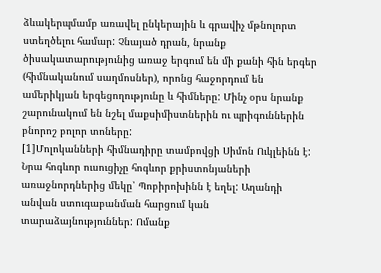ձևակերպմամբ առավել ընկերային և գրավիչ մթնոլորտ ստեղծելու համար: Չնայած դրան, նրանք ծիսակատարությունից առաջ երգում են մի քանի հին երգեր (հիմնականում սաղմոսներ), որոնց հաջորդում են ամերիկյան երգեցողությունը և հիմները: Մինչ օրս նրանք շարունակում են նշել մաքսիմիստներին ու պրիգուններին բնորոշ բոլոր տոները:
[1]Մոլոկանների հիմնադիրը տամբովցի Սիմոն Ուկլեինն է: Նրա հոգևոր ուսուցիչը հոգևոր քրիստոնյաների առաջնորդներից մեկը՝ Պոբիրոխինն է եղել: Աղանդի անվան ստուգաբանման հարցում կան տարաձայնություններ: Ոմանք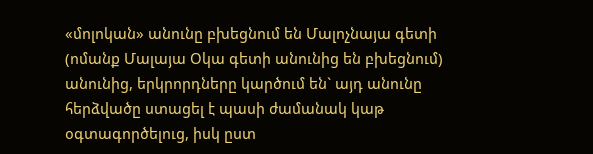«մոլոկան» անունը բխեցնում են Մալոչնայա գետի (ոմանք Մալայա Օկա գետի անունից են բխեցնում) անունից, երկրորդները կարծում են` այդ անունը հերձվածը ստացել է պասի ժամանակ կաթ օգտագործելուց, իսկ ըստ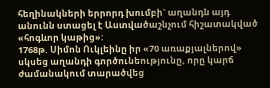հեղինակների երրորդ խումբի` աղանդն այդ անունն ստացել է Աստվածաշնչում հիշատակված «հոգևոր կաթից»:
1768թ. Սիմոն Ուկլեինը իր «70 առաքյալներով» սկսեց աղանդի գործունեությունը, որը կարճ ժամանակում տարածվեց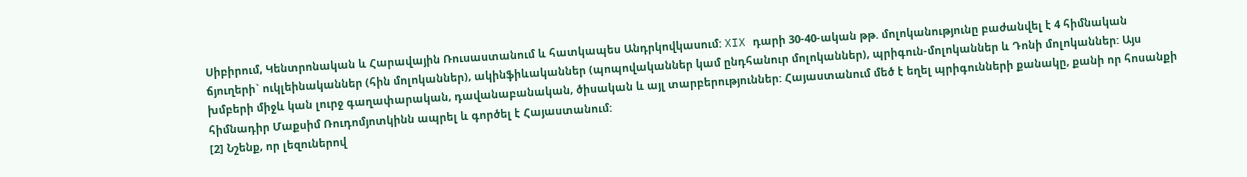Սիբիրում, Կենտրոնական և Հարավային Ռուսաստանում և հատկապես Անդրկովկասում: XIX դարի 30-40-ական թթ. մոլոկանությունը բաժանվել է 4 հիմնական ճյուղերի` ուկլեինականներ (հին մոլոկաններ), ակինֆիևականներ (պոպովականներ կամ ընդհանուր մոլոկաններ), պրիգուն-մոլոկաններ և Դոնի մոլոկաններ: Այս խմբերի միջև կան լուրջ գաղափարական, դավանաբանական, ծիսական և այլ տարբերություններ: Հայաստանում մեծ է եղել պրիգունների քանակը, քանի որ հոսանքի հիմնադիր Մաքսիմ Ռուդոմյոտկինն ապրել և գործել է Հայաստանում:
[2] Նշենք, որ լեզուներով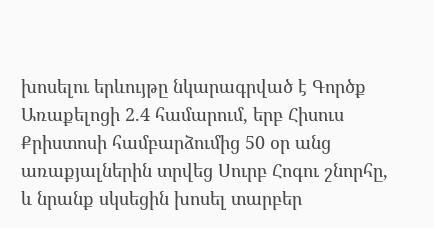խոսելու երևույթը նկարագրված է Գործք Առաքելոցի 2.4 համարում, երբ Հիսուս Քրիստոսի համբարձումից 50 օր անց առաքյալներին տրվեց Սուրբ Հոգու շնորհը, և նրանք սկսեցին խոսել տարբեր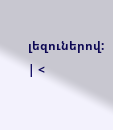լեզուներով:
| <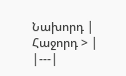Նախորդ | Հաջորդ > |
|---|